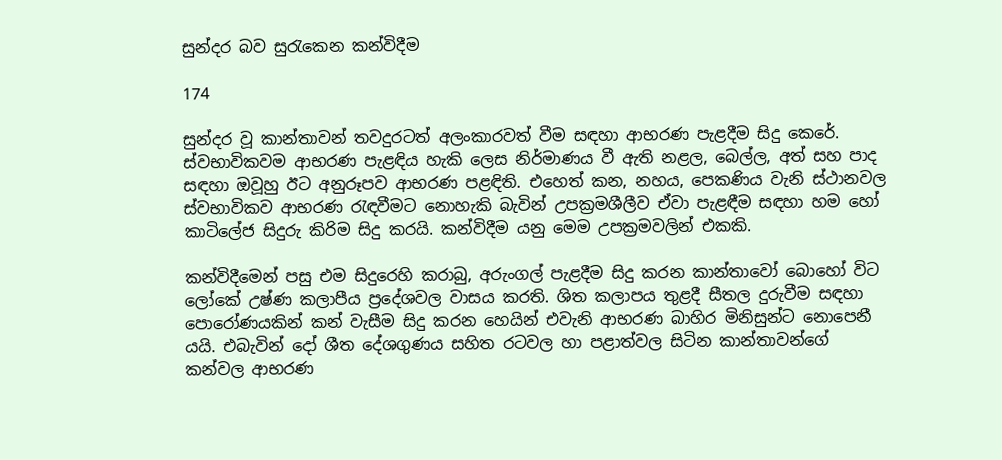සුන්දර බව සුරැකෙන කන්විදීම

174

සුන්දර වූ කාන්තාවන් තවදුරටත් අලංකාරවත් වීම සඳහා ආභරණ පැළදීම සිදු කෙරේ. ස්වභාවිකවම ආභරණ පැළඳිය හැකි ලෙස නිර්මාණය වී ඇති නළල, බෙල්ල, අත් සහ පාද සඳහා ඔවූහු ඊට අනුරූපව ආභරණ පළඳිති. එහෙත් කන, නහය, පෙකණිය වැනි ස්ථානවල ස්වභාවිකව ආභරණ රැඳවීමට නොහැකි බැවින් උපක්‍රමශීලීව ඒවා පැළඳීම සඳහා හම හෝ කාටිලේජ සිදුරු කිරිම සිදු කරයි. කන්විදීම යනු මෙම උපක්‍රමවලින් එකකි.

කන්විදීමෙන් පසු එම සිදුරෙහි කරාබු, අරුංගල් පැළදීම සිදු කරන කාන්තාවෝ බොහෝ විට ලෝකේ උෂ්ණ කලාපීය ප්‍රදේශවල වාසය කරති. ශිත කලාපය තුළදී සීතල දුරුවීම සඳහා පොරෝණයකින් කන් වැසීම සිදු කරන හෙයින් එවැනි ආභරණ බාහිර මිනිසුන්ට නොපෙනී යයි. එබැවින් දෝ ශීත දේශගුණය සහිත රටවල හා පළාත්වල සිටින කාන්තාවන්ගේ කන්වල ආභරණ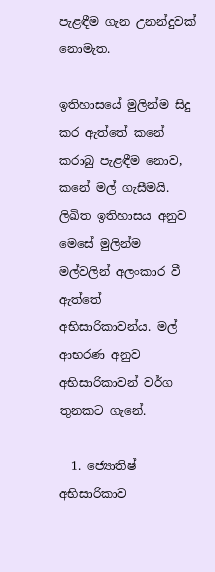පැළඳීම ගැන උනන්දුවක් නොමැත.

ඉතිහාසයේ මුලින්ම සිදු කර ඇත්තේ කනේ කරාබු පැළඳීම නොව, කනේ මල් ගැසීමයි. ලිඛිත ඉතිහාසය අනුව මෙසේ මුලින්ම මල්වලින් අලංකාර වී ඇත්තේ අභිසාරිකාවන්ය. මල් ආභරණ අනුව අභිසාරිකාවන් වර්ග තුනකට ගැනේ.

  1. ජ්‍යොතිෂ් අභිසාරිකාව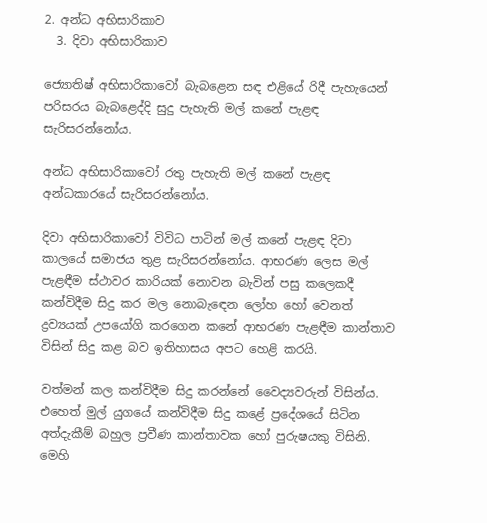2. අන්ධ අභිසාරිකාව
  3. දිවා අභිසාරිකාව

ජ්‍යොතිෂ් අභිසාරිකාවෝ බැබළෙන සඳ එළියේ රිදී පැහැයෙන් පරිසරය බැබළෙද්දි සුදු පැහැති මල් කනේ පැළඳ සැරිසරන්නෝය.

අන්ධ අභිසාරිකාවෝ රතු පැහැති මල් කනේ පැළඳ අන්ධකාරයේ සැරිසරන්නෝය.

දිවා අභිසාරිකාවෝ විවිධ පාටින් මල් කනේ පැළඳ දිවා කාලයේ සමාජය තුළ සැරිසරන්නෝය. ආභරණ ලෙස මල් පැළඳීම ස්ථාවර කාරියක් නොවන බැවින් පසු කලෙකදී කන්විදීම සිදු කර මල නොබැඳෙන ලෝහ හෝ වෙනත් ද්‍රව්‍යයක් උපයෝගි කරගෙන කනේ ආභරණ පැළඳීම කාන්තාව විසින් සිදු කළ බව ඉතිහාසය අපට හෙළි කරයි.

වත්මන් කල කන්විදීම සිදු කරන්නේ වෛද්‍යවරුන් විසින්ය. එහෙත් මුල් යුගයේ කන්විදීම සිදු කළේ ප්‍රදේශයේ සිටින අත්දැකීම් බහුල ප්‍රවීණ කාන්තාවක හෝ පුරුෂයකු විසිනි. මෙහි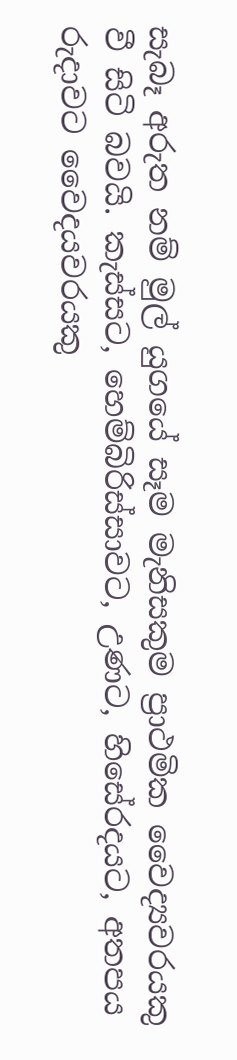සැබෑ අරුත නම් මුල් යුගයේ සෑම මැනිසකුම ප්‍රාථමික වෛද්‍යවරයකු වී සිටි බවයි. කැස්සට, හෙම්බිරිස්සාවට, උණට, හිසේරදයට, අතපය රුදාවට වෛදයවරයකු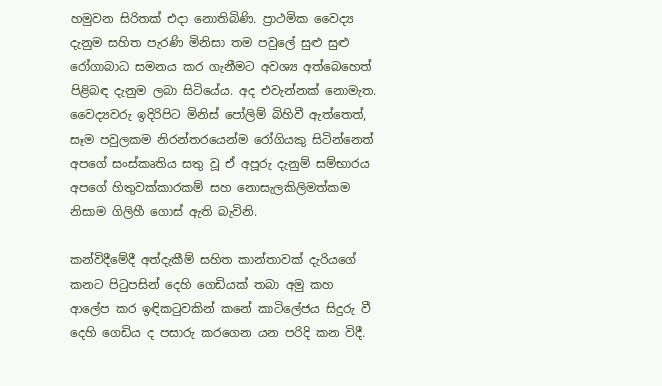හමුවන සිරිතක් එදා නොතිබිණි. ප්‍රාථමික වෛද්‍ය දැනුම සහිත පැරණි මිනිසා තම පවුලේ සුළු සුළු රෝගාබාධ සමනය කර ගැනීමට අවශ්‍ය අත්බෙහෙත් පිළිබඳ දැනුම ලබා සිටියේය. අද එවැන්නක් නොමැත. වෛද්‍යවරු ඉදිරිපිට මිනිස් පෝලිම් බිහිවී ඇත්තෙත්, සෑම පවුලකම නිරන්තරයෙන්ම රෝගියකු සිටින්නෙත් අපගේ සංස්කෘතිය සතු වූ ඒ අපූරු දැනුම් සම්භාරය අපගේ හිතුවක්කාරකම් සහ නොසැලකිලිමත්කම නිසාම ගිලිහී ගොස් ඇති බැවිනි.

කන්විදීමේදී අත්දැකීම් සහිත කාන්තාවක් දැරියගේ කනට පිටුපසින් දෙහි ගෙඩියක් තබා අමු කහ ආලේප කර ඉඳිකටුවකින් කනේ කාටිලේජය සිදුරු වී දෙහි ගෙඩිය ද පසාරු කරගෙන යන පරිදි කන විදී.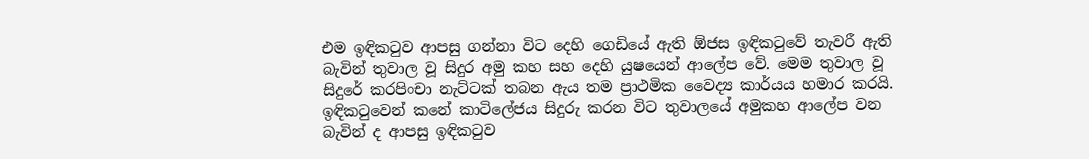එම ඉඳිකටුව ආපසු ගන්නා විට දෙහි ගෙඩියේ ඇති ඕජස ඉඳිකටුවේ තැවරී ඇති බැවින් තුවාල වූ සිදුර අමු කහ සහ දෙහි යුෂයෙන් ආලේප වේ. මෙම තුවාල වූ සිදුරේ කරපිංචා නැට්ටක් තබන ඇය තම ප්‍රාථමික වෛද්‍ය කාර්යය හමාර කරයි. ඉඳිකටුවෙන් කනේ කාටිලේජය සිදුරු කරන විට තුවාලයේ අමුකහ ආලේප වන බැවින් ද ආපසු ඉඳිකටුව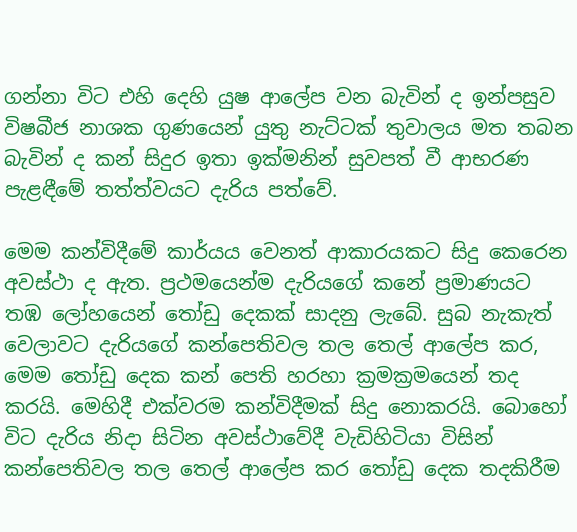ගන්නා විට එහි දෙහි යුෂ ආලේප වන බැවින් ද ඉන්පසුව විෂබීජ නාශක ගුණයෙන් යුතු නැට්ටක් තුවාලය මත තබන බැවින් ද කන් සිදුර ඉතා ඉක්මනින් සුවපත් වී ආභරණ පැළඳීමේ තත්ත්වයට දැරිය පත්වේ.

මෙම කන්විදීමේ කාර්යය වෙනත් ආකාරයකට සිදු කෙරෙන අවස්ථා ද ඇත. ප්‍රථමයෙන්ම දැරියගේ කනේ ප්‍රමාණයට තඹ ලෝහයෙන් තෝඩු දෙකක් සාදනු ලැබේ. සුබ නැකැත් වෙලාවට දැරියගේ කන්පෙතිවල තල තෙල් ආලේප කර, මෙම තෝඩු දෙක කන් පෙති හරහා ක්‍රමක්‍රමයෙන් තද කරයි. මෙහිදී එක්වරම කන්විදීමක් සිදු නොකරයි. බොහෝ විට දැරිය නිදා සිටින අවස්ථාවේදී වැඩිහිටියා විසින් කන්පෙතිවල තල තෙල් ආලේප කර තෝඩු දෙක තදකිරීම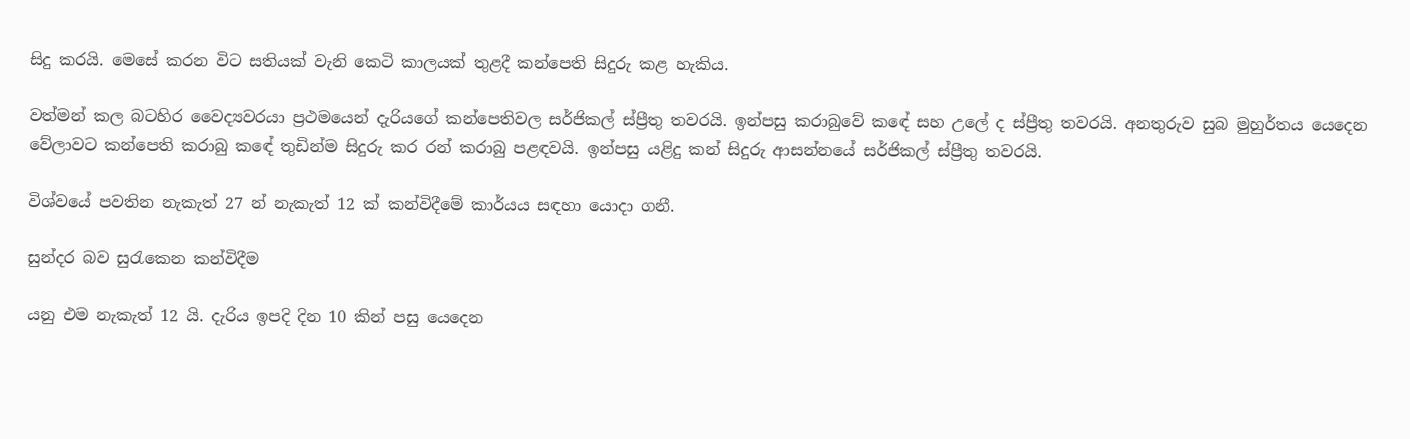සිදු කරයි. මෙසේ කරන විට සතියක් වැනි කෙටි කාලයක් තුළදී කන්පෙති සිදුරු කළ හැකිය.

වත්මන් කල බටහිර වෛද්‍යවරයා ප්‍රථමයෙන් දැරියගේ කන්පෙතිවල සර්ජිකල් ස්ප්‍රීතු තවරයි. ඉන්පසු කරාබුවේ කඳේ සහ උලේ ද ස්ප්‍රීතු තවරයි. අනතුරුව සුබ මුහුර්තය යෙදෙන වේලාවට කන්පෙති කරාබු කඳේ තුඩින්ම සිදුරු කර රන් කරාබු පළඳවයි. ඉන්පසු යළිදු කන් සිදුරු ආසන්නයේ සර්ජිකල් ස්ප්‍රීතු තවරයි.

විශ්වයේ පවතින නැකැත් 27 න් නැකැත් 12 ක් කන්විදීමේ කාර්යය සඳහා යොදා ගනී.

සුන්දර බව සුරැකෙන කන්විදීම

යනු එම නැකැත් 12 යි. දැරිය ඉපදි දින 10 කින් පසු යෙදෙන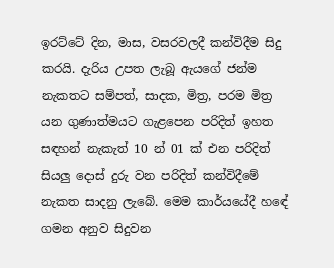ඉරට්ටේ දින, මාස, වසරවලදී කන්විදීම සිදු කරයි. දැරිය උපත ලැබූ ඇයගේ ජන්ම නැකතට සම්පත්, සාදක, මිත්‍ර, පරම මිත්‍ර යන ගුණාත්මයට ගැළපෙන පරිදිත් ඉහත සඳහන් නැකැත් 10 න් 01 ක් එන පරිදිත් සියලු දොස් දුරු වන පරිදිත් කන්විදීමේ නැකත සාදනු ලැබේ. මෙම කාර්යයේදී හඳේ ගමන අනුව සිදුවන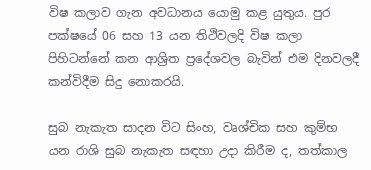විෂ කලාව ගැන අවධානය යොමු කළ යුතුය. පුර පක්ෂයේ 06 සහ 13 යන තිථිවලදි විෂ කලා පිහිටන්නේ කන ආශ්‍රිත ප්‍රදේශවල බැවින් එම දිනවලදී කන්විදීම සිදු නොකරයි.

සුබ නැකැත සාදන විට සිංහ, වෘශ්චික සහ කුම්භ යන රාශි සුබ නැකැත සඳහා උදා කිරීම ද, තත්කාල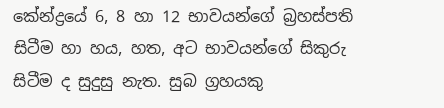කේන්ද්‍රයේ 6, 8 හා 12 භාවයන්ගේ බ්‍රහස්පති සිටීම හා හය, හත, අට භාවයන්ගේ සිකුරු සිටීම ද සුදුසු නැත. සුබ ග්‍රහයකු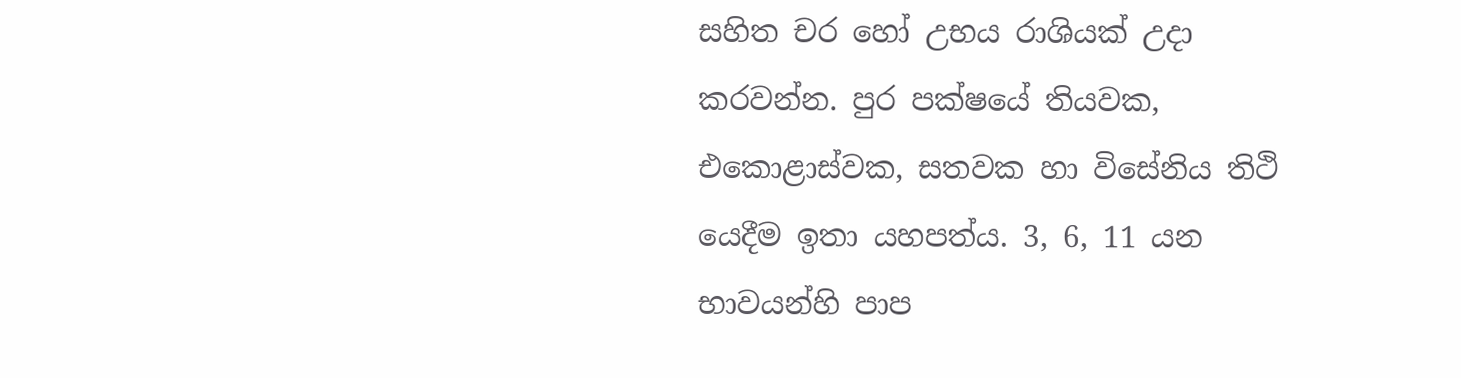සහිත චර හෝ උභය රාශියක් උදා කරවන්න. පුර පක්ෂයේ තියවක, එකොළාස්වක, සතවක හා විසේනිය තිථි යෙදීම ඉතා යහපත්ය. 3, 6, 11 යන භාවයන්හි පාප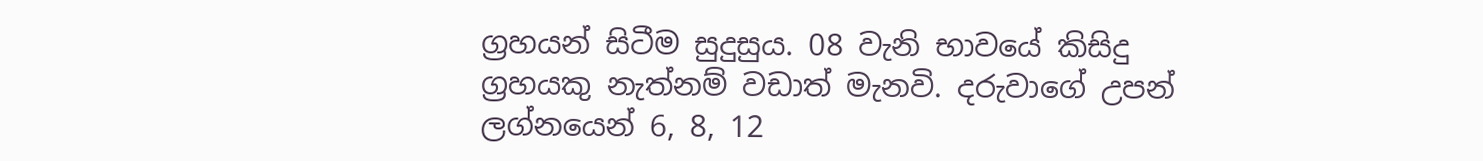ග්‍රහයන් සිටීම සුදුසුය. 08 වැනි භාවයේ කිසිදු ග්‍රහයකු නැත්නම් වඩාත් මැනවි. දරුවාගේ උපන් ලග්නයෙන් 6, 8, 12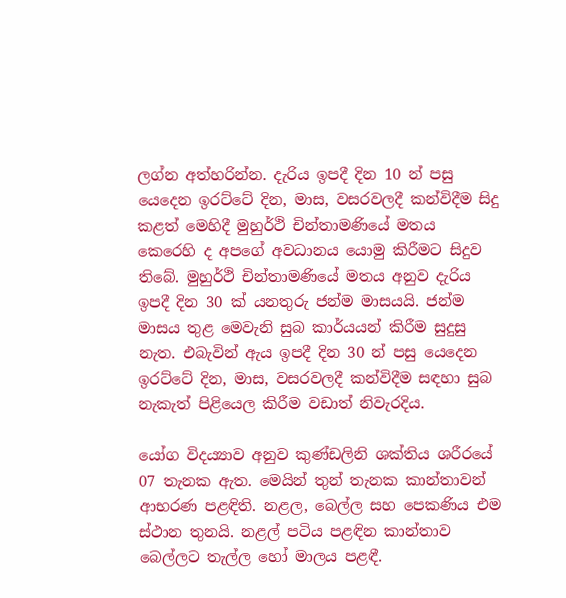ලග්න අත්හරින්න. දැරිය ඉපදී දින 10 න් පසු යෙදෙන ඉරට්ටේ දින, මාස, වසරවලදී කන්විදීම සිදු කළත් මෙහිදී මුහුර්ථි චින්තාමණියේ මතය කෙරෙහි ද අපගේ අවධානය යොමු කිරීමට සිදුව තිබේ. මුහුර්ථි චින්තාමණියේ මතය අනුව දැරිය ඉපදී දින 30 ක් යනතුරු ජන්ම මාසයයි. ජන්ම මාසය තුළ මෙවැනි සුබ කාර්යයන් කිරීම සුදුසු නැත. එබැවින් ඇය ඉපදී දින 30 න් පසු යෙදෙන ඉරට්ටේ දින, මාස, වසරවලදී කන්විදීම සඳහා සුබ නැකැත් පිළියෙල කිරීම වඩාත් නිවැරදිය.

යෝග විදය්‍යාව අනුව කුණ්ඩලිනි ශක්තිය ශරීරයේ 07 තැනක ඇත. මෙයින් තුන් තැනක කාන්තාවන් ආභරණ පළඳිති. නළල, බෙල්ල සහ පෙකණිය එම ස්ථාන තුනයි. නළල් පටිය පළඳින කාන්තාව බෙල්ලට තැල්ල හෝ මාලය පළඳී.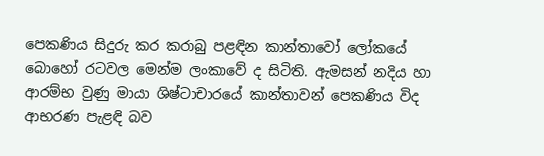පෙකණිය සිදුරු කර කරාබු පළඳින කාන්තාවෝ ලෝකයේ බොහෝ රටවල මෙන්ම ලංකාවේ ද සිටිති. ඇමසන් නදිය හා ආරම්භ වුණු මායා ශිෂ්ටාචාරයේ කාන්තාවන් පෙකණිය විද ආභරණ පැළඳි බව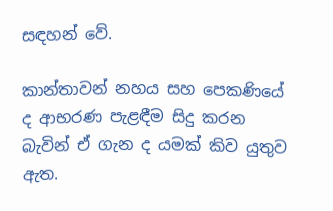සඳහන් වේ.

කාන්තාවන් නහය සහ පෙකණියේ ද ආභරණ පැළඳීම සිදු කරන බැවින් ඒ ගැන ද යමක් කිව යුතුව ඇත.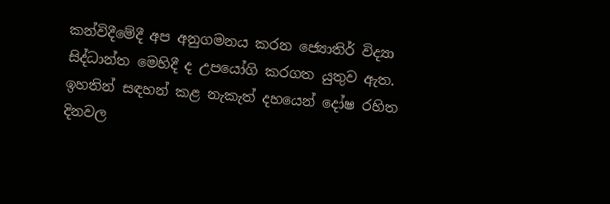කන්විදීමේදී අප අනුගමනය කරන ජ්‍යොතිර් විද්‍යා සිද්ධාන්ත මෙහිදී ද උපයෝගි කරගත යුතුව ඇත. ඉහතින් සඳහන් කළ නැකැත් දහයෙන් දෝෂ රහිත දිනවල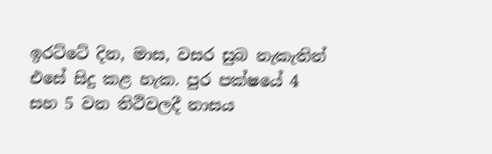ඉරට්ටේ දින, මාස, වසර සුබ නැකැතින් එසේ සිදු කළ හැක. පුර පක්ෂයේ 4 සහ 5 වන තිථිවලදී නාසය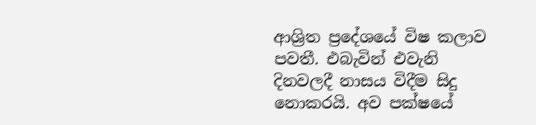ආශ්‍රිත ප්‍රදේශයේ විෂ කලාව පවතී. එබැවින් එවැනි දිනවලදී නාසය විදීම සිදු නොකරයි. අව පක්ෂයේ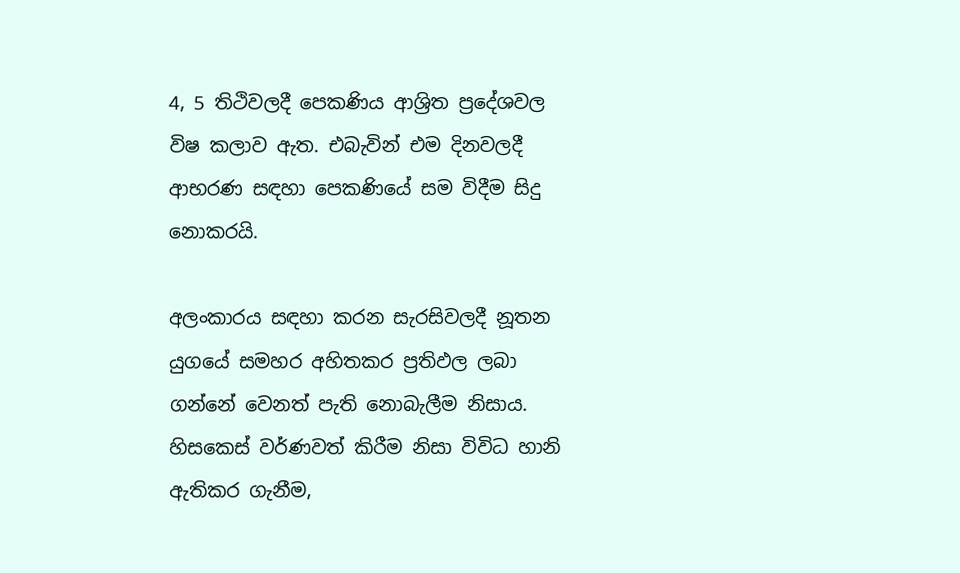4, 5 තිථිවලදී පෙකණිය ආශ්‍රිත ප්‍රදේශවල විෂ කලාව ඇත. එබැවින් එම දිනවලදී ආභරණ සඳහා පෙකණියේ සම විදීම සිදු නොකරයි.

අලංකාරය සඳහා කරන සැරසිවලදී නූතන යුගයේ සමහර අහිතකර ප්‍රතිඵල ලබා ගන්නේ වෙනත් පැති නොබැලීම නිසාය. හිසකෙස් වර්ණවත් කිරීම නිසා විවිධ හානි ඇතිකර ගැනීම,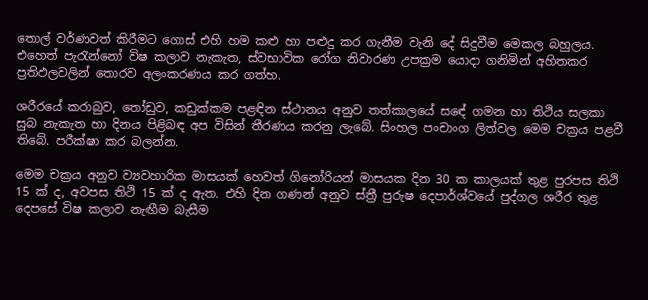තොල් වර්ණවත් කිරීමට ගොස් එහි හම කළු හා පළුදු කර ගැනීම වැනි දේ සිදුවීම මෙකල බහුලය. එහෙත් පැරැන්නෝ විෂ කලාව නැකැත, ස්වභාවික රෝග නිවාරණ උපක්‍රම යොදා ගනිමින් අහිතකර ප්‍රතිඵලවලින් තොරව අලංකරණය කර ගත්හ.

ශරීරයේ කරාබුව, තෝඩුව, කඩුක්කම පළඳින ස්ථානය අනුව තත්කාලයේ සඳේ ගමන හා තිථිය සලකා සුබ නැකැත හා දිනය පිළිබඳ අප විසින් තීරණය කරනු ලැබේ. සිංහල පංචාංග ලිත්වල මෙම චක්‍රය පළවී තිබේ. පරීක්ෂා කර බලන්න.

මෙම චක්‍රය අනුව ව්‍යවහාරික මාසයක් හෙවත් ගිනෝරියන් මාසයක දින 30 ක කාලයක් තුළ පුරපස තිථි 15 ක් ද, අවපස තිථි 15 ක් ද ඇත. එහි දින ගණන් අනුව ස්ත්‍රී පුරුෂ දෙපාර්ශ්වයේ පුද්ගල ශරීර තුළ දෙපසේ විෂ කලාව නැඟීම බැසීම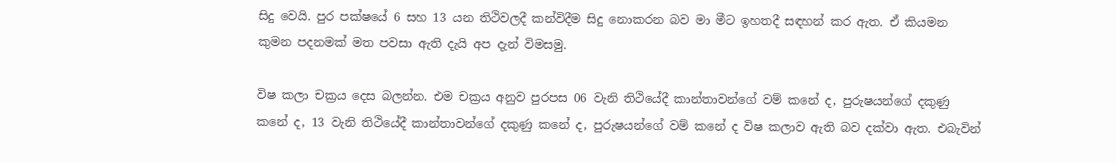සිදු වෙයි. පුර පක්ෂයේ 6 සහ 13 යන තිථිවලදී කන්විදීම සිදු නොකරන බව මා මීට ඉහතදී සඳහන් කර ඇත. ඒ කියමන කුමන පදනමක් මත පවසා ඇති දැයි අප දැන් විමසමු.

විෂ කලා චක්‍රය දෙස බලන්න. එම චක්‍රය අනුව පුරපස 06 වැනි තිථියේදී කාන්තාවන්ගේ වම් කනේ ද, පුරුෂයන්ගේ දකුණු කනේ ද, 13 වැනි තිථියේදී කාන්තාවන්ගේ දකුණු කනේ ද, පුරුෂයන්ගේ වම් කනේ ද විෂ කලාව ඇති බව දක්වා ඇත. එබැවින්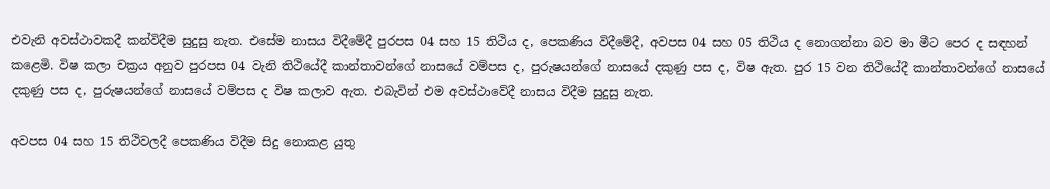එවැනි අවස්ථාවකදී කන්විදීම සුදුසු නැත. එසේම නාසය විදීමේදී පුරපස 04 සහ 15 තිථිය ද, පෙකණිය විදීමේදී, අවපස 04 සහ 05 තිථිය ද නොගන්නා බව මා මීට පෙර ද සඳහන් කළෙමි. විෂ කලා චක්‍රය අනුව පුරපස 04 වැනි තිථියේදී කාන්තාවන්ගේ නාසයේ වම්පස ද, පුරුෂයන්ගේ නාසයේ දකුණු පස ද, විෂ ඇත. පුර 15 වන තිථියේදී කාන්තාවන්ගේ නාසයේ දකුණු පස ද, පුරුෂයන්ගේ නාසයේ වම්පස ද විෂ කලාව ඇත. එබැවින් එම අවස්ථාවේදී නාසය විදීම සුදුසු නැත.

අවපස 04 සහ 15 තිථිවලදී පෙකණිය විදීම සිදු නොකළ යුතු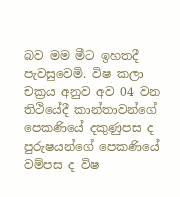බව මම මීට ඉහතදී පැවසුවෙමි. විෂ කලා චක්‍රය අනුව අව 04 වන තිථියේදී කාන්තාවන්ගේ පෙකණියේ දකුණුපස ද පුරුෂයන්ගේ පෙකණියේ වම්පස ද විෂ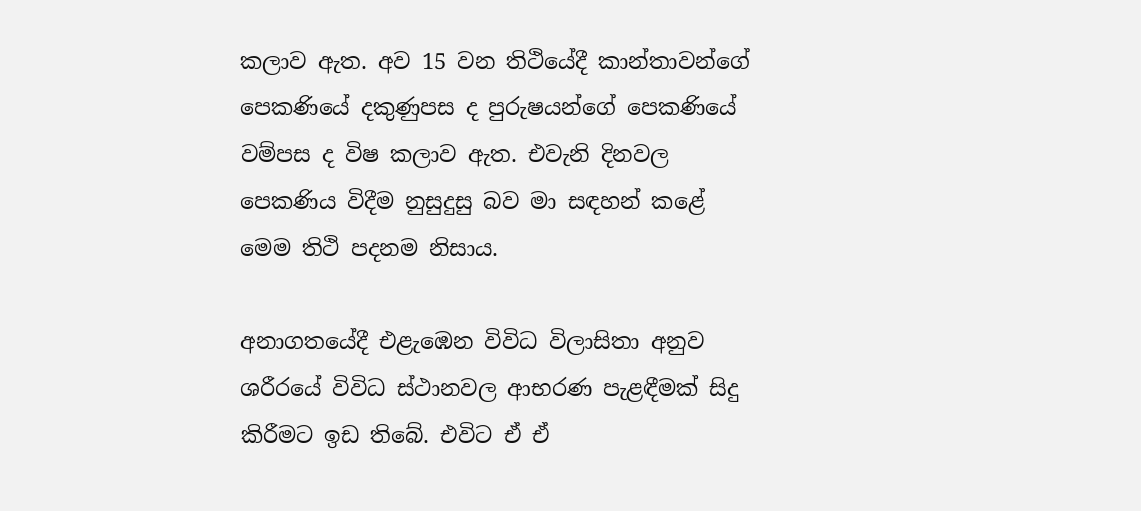කලාව ඇත. අව 15 වන තිථියේදී කාන්තාවන්ගේ පෙකණියේ දකුණුපස ද පුරුෂයන්ගේ පෙකණියේ වම්පස ද විෂ කලාව ඇත. එවැනි දිනවල පෙකණිය විදීම නුසුදුසු බව මා සඳහන් කළේ මෙම තිථි පදනම නිසාය.

අනාගතයේදී එළැඹෙන විවිධ විලාසිතා අනුව ශරීරයේ විවිධ ස්ථානවල ආභරණ පැළඳීමක් සිදු කිරීමට ඉඩ තිබේ. එවිට ඒ ඒ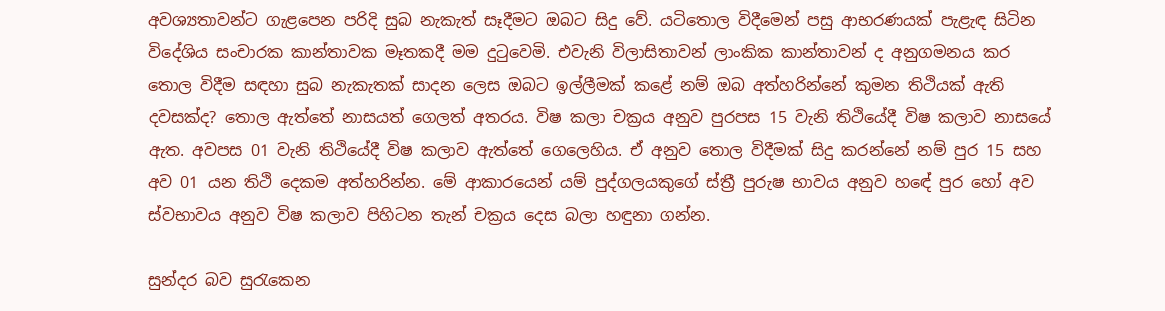අවශ්‍යතාවන්ට ගැළපෙන පරිදි සුබ නැකැත් සෑදීමට ඔබට සිදු වේ. යටිතොල විදීමෙන් පසු ආභරණයක් පැළැඳ සිටින විදේශිය සංචාරක කාන්තාවක මෑතකදී මම දුටුවෙමි. එවැනි විලාසිතාවන් ලාංකික කාන්තාවන් ද අනුගමනය කර තොල විදීම සඳහා සුබ නැකැතක් සාදන ලෙස ඔබට ඉල්ලීමක් කළේ නම් ඔබ අත්හරින්නේ කුමන තිථියක් ඇති දවසක්ද? තොල ඇත්තේ නාසයත් ගෙලත් අතරය. විෂ කලා චක්‍රය අනුව පුරපස 15 වැනි තිථියේදී විෂ කලාව නාසයේ ඇත. අවපස 01 වැනි තිථියේදී විෂ කලාව ඇත්තේ ගෙලෙහිය. ඒ අනුව තොල විදීමක් සිදු කරන්නේ නම් පුර 15 සහ අව 01 යන තිථි දෙකම අත්හරින්න. මේ ආකාරයෙන් යම් පුද්ගලයකුගේ ස්ත්‍රී පුරුෂ භාවය අනුව හඳේ පුර හෝ අව ස්වභාවය අනුව විෂ කලාව පිහිටන තැන් චක්‍රය දෙස බලා හඳුනා ගන්න.

සුන්දර බව සුරැකෙන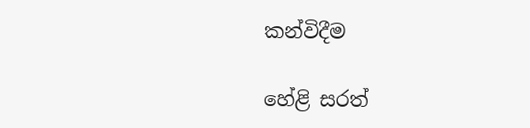කන්විදීම

හේළි සරත්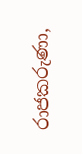රාජකරුණා,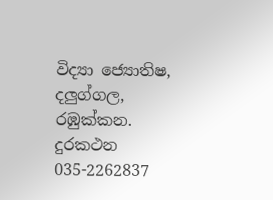විද්‍යා ජ්‍යොතිෂ, දලුග්ගල, රඹුක්කන.
දුරකථන 035-2262837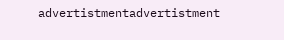advertistmentadvertistment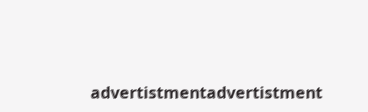advertistmentadvertistment